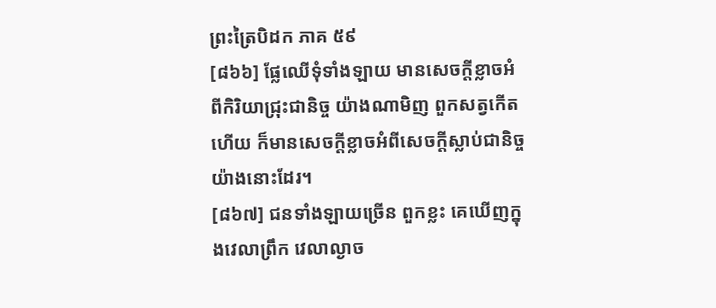ព្រះត្រៃបិដក ភាគ ៥៩
[៨៦៦] ផ្លែឈើទុំទាំងឡាយ មានសេចក្តីខ្លាចអំពីកិរិយាជ្រុះជានិច្ច យ៉ាងណាមិញ ពួកសត្វកើតហើយ ក៏មានសេចក្តីខ្លាចអំពីសេចក្តីស្លាប់ជានិច្ច យ៉ាងនោះដែរ។
[៨៦៧] ជនទាំងឡាយច្រើន ពួកខ្លះ គេឃើញក្នុងវេលាព្រឹក វេលាល្ងាច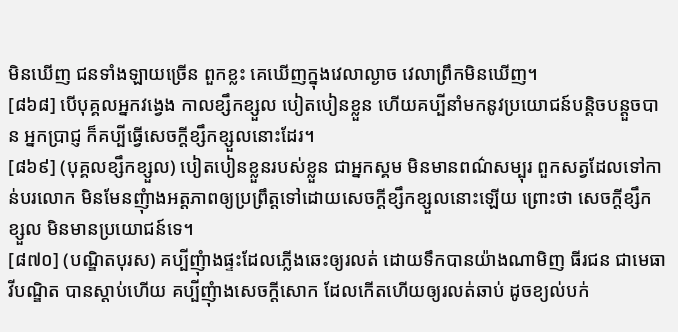មិនឃើញ ជនទាំងឡាយច្រើន ពួកខ្លះ គេឃើញក្នុងវេលាល្ងាច វេលាព្រឹកមិនឃើញ។
[៨៦៨] បើបុគ្គលអ្នកវង្វេង កាលខ្សឹកខ្សួល បៀតបៀនខ្លួន ហើយគប្បីនាំមកនូវប្រយោជន៍បន្តិចបន្តួចបាន អ្នកប្រាជ្ញ ក៏គប្បីធ្វើសេចក្តីខ្សឹកខ្សួលនោះដែរ។
[៨៦៩] (បុគ្គលខ្សឹកខ្សួល) បៀតបៀនខ្លួនរបស់ខ្លួន ជាអ្នកស្គម មិនមានពណ៌សម្បុរ ពួកសត្វដែលទៅកាន់បរលោក មិនមែនញុំាងអត្តភាពឲ្យប្រព្រឹត្តទៅដោយសេចក្តីខ្សឹកខ្សួលនោះឡើយ ព្រោះថា សេចក្តីខ្សឹកខ្សួល មិនមានប្រយោជន៍ទេ។
[៨៧០] (បណ្ឌិតបុរស) គប្បីញុំាងផ្ទះដែលភ្លើងឆេះឲ្យរលត់ ដោយទឹកបានយ៉ាងណាមិញ ធីរជន ជាមេធាវីបណ្ឌិត បានស្តាប់ហើយ គប្បីញុំាងសេចក្តីសោក ដែលកើតហើយឲ្យរលត់ឆាប់ ដូចខ្យល់បក់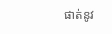ផាត់នូវ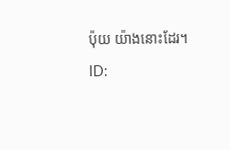ប៉ុយ យ៉ាងនោះដែរ។
ID: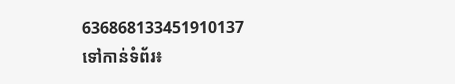636868133451910137
ទៅកាន់ទំព័រ៖